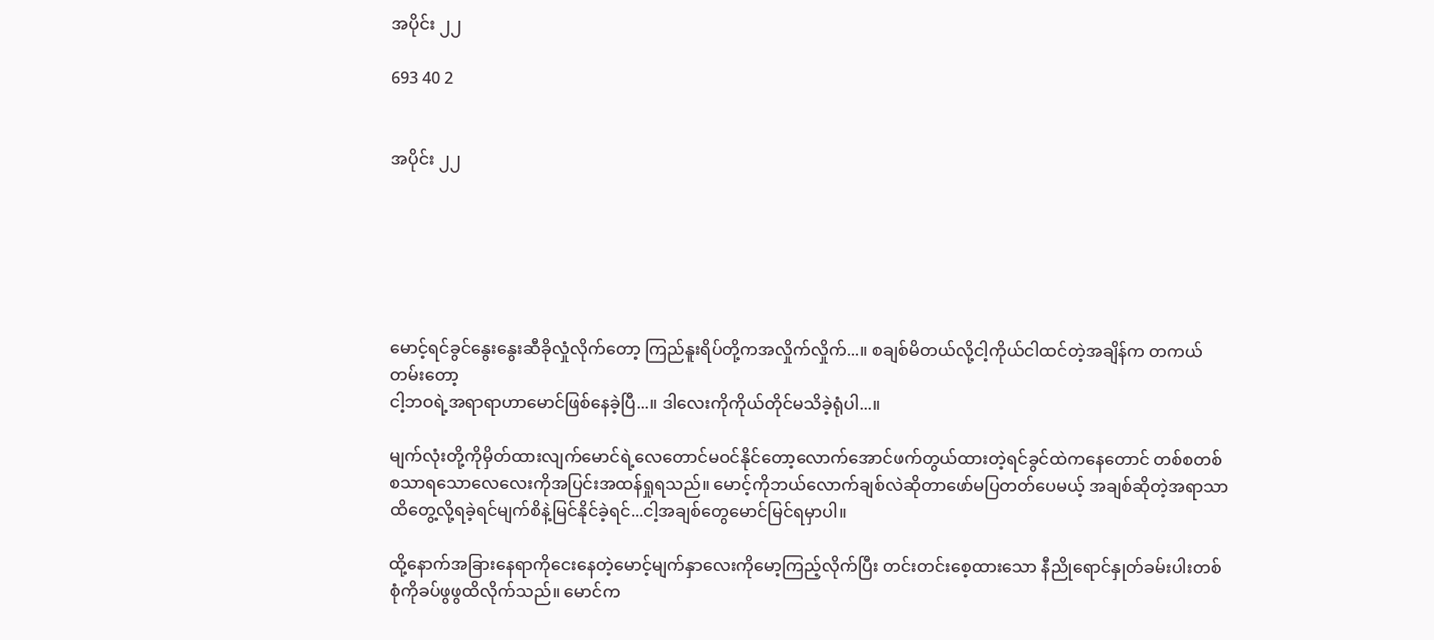အပိုင်း ၂၂

693 40 2


အပိုင်း ၂၂






မောင့်ရင်ခွင်နွေးနွေးဆီခိုလှုံလိုက်တော့ ကြည်နူးရိပ်တို့ကအလှိုက်လှိုက်...။ စချစ်မိတယ်လို့ငါ့ကိုယ်ငါထင်တဲ့အချိန်က တကယ်တမ်းတော့
ငါ့ဘဝရဲ့အရာရာဟာမောင်ဖြစ်နေခဲ့ပြီ...။ ဒါလေးကိုကိုယ်တိုင်မသိခဲ့ရုံပါ...။

မျက်လုံးတို့ကိုမှိတ်ထားလျက်မောင်ရဲ့လေတောင်မဝင်နိုင်တော့လောက်အောင်ဖက်တွယ်ထားတဲ့ရင်ခွင်ထဲကနေတောင် တစ်စတစ်စသာရသောလေလေးကိုအပြင်းအထန်ရှုရသည်။ မောင့်ကိုဘယ်လောက်ချစ်လဲဆိုတာဖော်မပြတတ်ပေမယ့် အချစ်ဆိုတဲ့အရာသာ ထိတွေ့လို့ရခဲ့ရင်မျက်စိနဲ့မြင်နိုင်ခဲ့ရင်...ငါ့အချစ်တွေမောင်မြင်ရမှာပါ။

ထို့နောက်အခြားနေရာကိုငေးနေတဲ့မောင့်မျက်နှာလေးကိုမော့ကြည့်လိုက်ပြီး တင်းတင်းစေ့ထားသော နီညိုရောင်နှုတ်ခမ်းပါးတစ်စုံကိုခပ်ဖွဖွထိလိုက်သည်။ မောင်က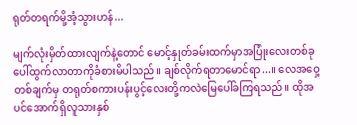ရုတ်တရက်မို့အံ့သွားဟန်...

မျက်လုံးမှိတ်ထားလျက်နဲ့တောင် မောင့်နှုတ်ခမ်းထက်မှာအပြုံးလေးတစ်ခုပေါ်ထွက်လာတာကိုခံစားမိပါသည်။ ချစ်လိုက်ရတာမောင်ရာ...။ လေအဝှေ့တစ်ချက်မှ တရုတ်စကားပန်းပွင့်လေးတို့ကလဲမြေပေါ်ခကြရသည်။ ထိုအပင်အောက်ရှိလူသားနှစ်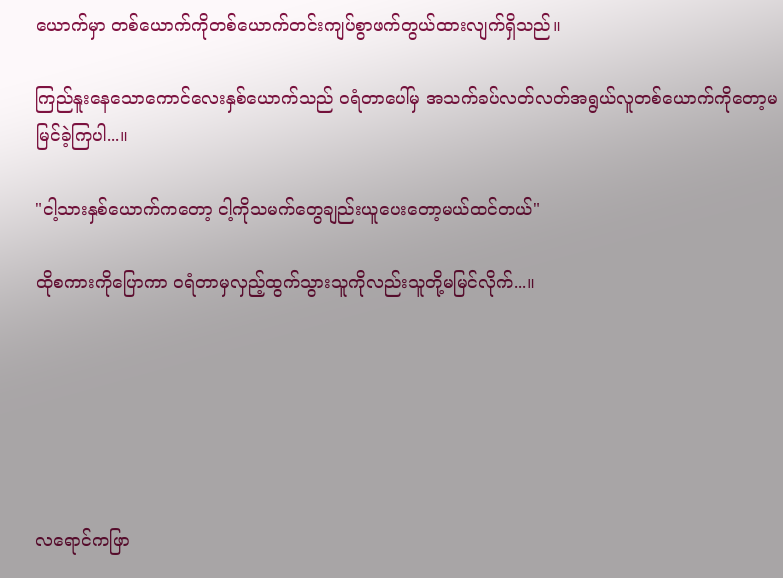ယောက်မှာ တစ်ယောက်ကိုတစ်ယောက်တင်းကျပ်စွာဖက်တွယ်ထားလျက်ရှိသည်။

ကြည်နူးနေသောကောင်လေးနှစ်ယောက်သည် ဝရံတာပေါ်မှ အသက်ခပ်လတ်လတ်အရွယ်လူတစ်ယောက်ကိုတော့မမြင်ခဲ့ကြပါ...။

"ငါ့သားနှစ်ယောက်ကတော့ ငါ့ကိုသမက်တွေချည်းယူပေးတော့မယ်ထင်တယ်"

ထိုစကားကိုပြောကာ ဝရံတာမှလှည့်ထွက်သွားသူကိုလည်းသူတို့မမြင်လိုက်...။






လရောင်ကဖြာ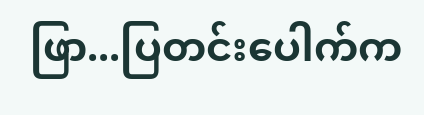ဖြာ...ပြတင်းပေါက်က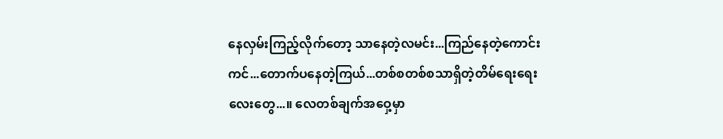နေလှမ်းကြည့်လိုက်တော့ သာနေတဲ့လမင်း...ကြည်နေတဲ့ကောင်းကင်...တောက်ပနေတဲ့ကြယ်...တစ်စတစ်စသာရှိတဲ့တိမ်ရေးရေးလေးတွေ...။ လေတစ်ချက်အဝှေ့မှာ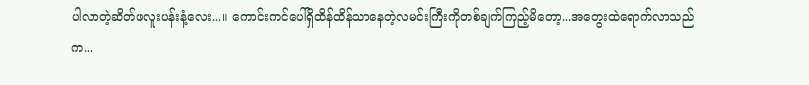ပါလာတဲ့ဆိတ်ဖလူးပန်းနံ့လေး...။ ကောင်းကင်ပေါ်ရှိထိန်ထိန်သာနေတဲ့လမင်းကြီးကိုတစ်ချက်ကြည့်မိတော့...အတွေးထဲရောက်လာသည်က...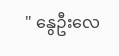" နွေဦးလေ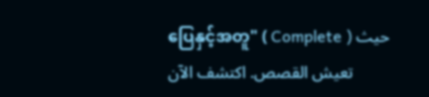ပြေနှင့်အတူ" ( Complete ) حيث تعيش القصص. اكتشف الآن